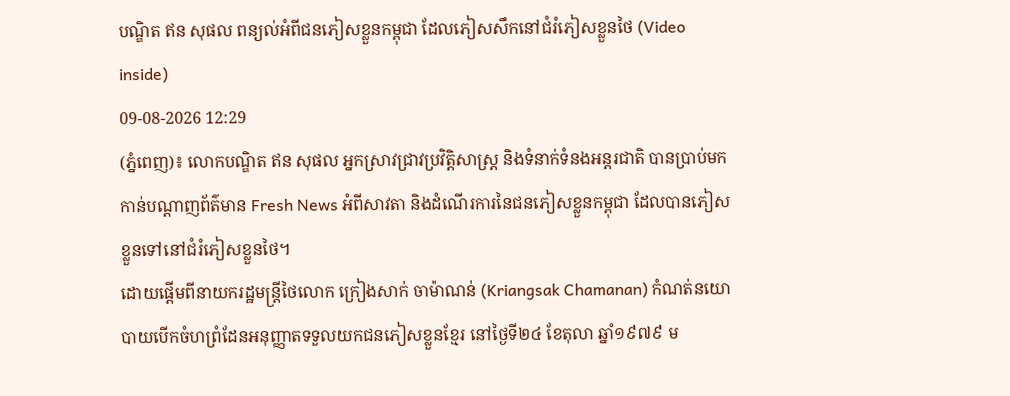បណ្ឌិត ឥន សុផល ពន្យល់អំពីជនភៀសខ្លួនកម្ពុជា ដែលភៀសសឹកនៅជំរំភៀសខ្លួនថៃ (Video inside)
09-08-2026 12:29
(ភ្នំពេញ)៖ លោកបណ្ឌិត ឥន សុផល អ្នកស្រាវជ្រាវប្រវិត្តិសាស្ត្រ និងទំនាក់ទំនងអន្តរជាតិ បានប្រាប់មកកាន់បណ្ដាញព័ត៌មាន Fresh News អំពីសាវតា និងដំណើរការនៃជនភៀសខ្លួនកម្ពុជា ដែលបានភៀសខ្លួនទៅនៅជំរំភៀសខ្លួនថៃ។
ដោយផ្ដើមពីនាយករដ្ឋមន្ត្រីថៃលោក ក្រៀងសាក់ ចាម៉ាណន់ (Kriangsak Chamanan) កំណត់នយោបាយបើកចំហព្រំដែនអនុញ្ញាតទទួលយកជនភៀសខ្លួនខ្មែរ នៅថ្ងៃទី២៤ ខែតុលា ឆ្នាំ១៩៧៩ ម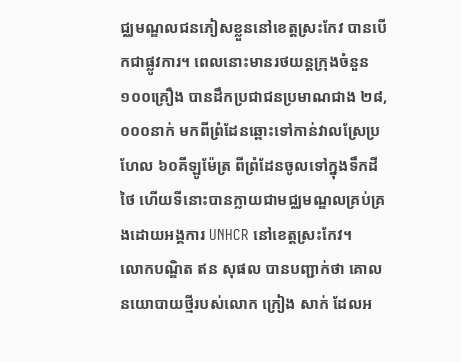ជ្ឈមណ្ឌលជនភៀសខ្លួននៅខេត្តស្រះកែវ បានបើកជាផ្លូវការ។ ពេលនោះមានរថយន្តក្រុងចំនួន ១០០គ្រឿង បានដឹកប្រជាជនប្រមាណជាង ២៨,០០០នាក់ មកពីព្រំដែនឆ្ពោះទៅកាន់វាលស្រែប្រហែល ៦០គីឡូម៉ែត្រ ពីព្រំដែនចូលទៅក្នុងទឹកដីថៃ ហើយទីនោះបានក្លាយជាមជ្ឈមណ្ឌលគ្រប់គ្រងដោយអង្គការ UNHCR នៅខេត្តស្រះកែវ។
លោកបណ្ឌិត ឥន សុផល បានបញ្ជាក់ថា គោលនយោបាយថ្មីរបស់លោក ក្រៀង សាក់ ដែលអ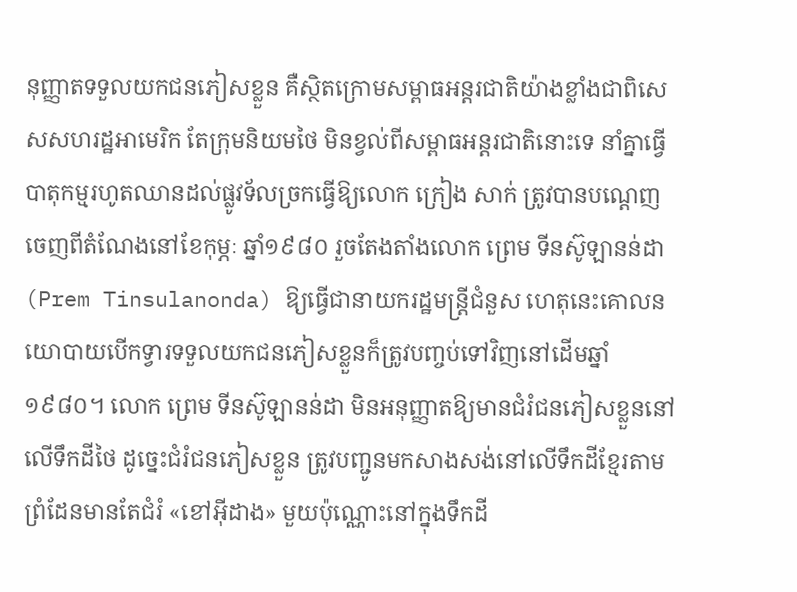នុញ្ញាតទទួលយកជនភៀសខ្លួន គឺស្ថិតក្រោមសម្ពាធអន្តរជាតិយ៉ាងខ្លាំងជាពិសេសសហរដ្ឋអាមេរិក តែក្រុមនិយមថៃ មិនខ្វល់ពីសម្ពាធអន្តរជាតិនោះទេ នាំគ្នាធ្វើបាតុកម្មរហូតឈានដល់ផ្លូវទ័លច្រកធ្វើឱ្យលោក ក្រៀង សាក់ ត្រូវបានបណ្តេញចេញពីតំណែងនៅខែកុម្ភៈ ឆ្នាំ១៩៨០ រួចតែងតាំងលោក ព្រេម ទីនស៊ូឡានន់ដា (Prem Tinsulanonda) ឱ្យធ្វើជានាយករដ្ឋមន្ត្រីជំនួស ហេតុនេះគោលនយោបាយបើកទ្វារទទួលយកជនភៀសខ្លួនក៏ត្រូវបញ្ចប់ទៅវិញនៅដើមឆ្នាំ១៩៨០។ លោក ព្រេម ទីនស៊ូឡានន់ដា មិនអនុញ្ញាតឱ្យមានជំរំជនភៀសខ្លួននៅលើទឹកដីថៃ ដូច្នេះជំរំជនភៀសខ្លួន ត្រូវបញ្ជូនមកសាងសង់នៅលើទឹកដីខ្មែរតាមព្រំដែនមានតែជំរំ «ខៅអ៊ីដាង» មួយប៉ុណ្ណោះនៅក្នុងទឹកដី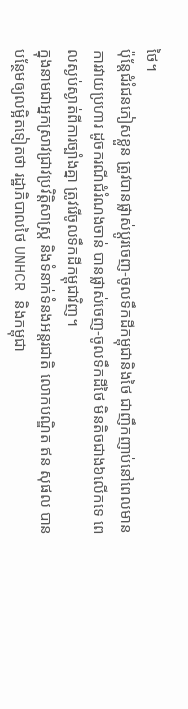ថៃ។
ប៉ុន្តែជំរំជនភៀសខ្លួន ត្រូវបានផ្លាស់ប្តូរចេញ-ចូលទឹកដីកម្ពុជានិងថៃ ជាញឹកញាប់នៅពេលមានការវាយប្រហារ ដូចករណីជំរំណងចាន់ បានផ្លាស់ចេញ-ចូលទឹកដីថៃ មិនតិចជាង៦លើកទេ ពេលស្ងប់ស្ងាត់ពីការច្បាំងគ្នា ត្រូវរើចូលទឹកដីកម្ពុជាវិញ។
ក្នុងនាមជាអ្នកស្រាវជ្រាវប្រវិត្តិសាស្ត្រ និងទំនាក់ទំនងអន្តរជាតិ លោកបណ្ឌិត ឥន សុផល បានបន្ថែមឲ្យលម្អិតទៀតថា រដ្ឋាភិបាលថៃ UNHCR និងកម្ពុជា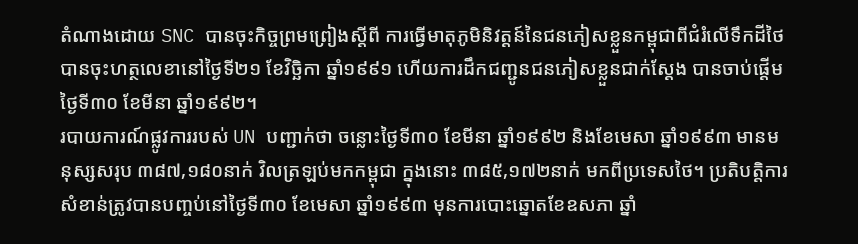តំណាងដោយ SNC បានចុះកិច្ចព្រមព្រៀងស្តីពី ការធ្វើមាតុភូមិនិវត្តន៍នៃជនភៀសខ្លួនកម្ពុជាពីជំរំលើទឹកដីថៃ បានចុះហត្ថលេខានៅថ្ងៃទី២១ ខែវិច្ឆិកា ឆ្នាំ១៩៩១ ហើយការដឹកជញ្ជូនជនភៀសខ្លួនជាក់ស្តែង បានចាប់ផ្តើមថ្ងៃទី៣០ ខែមីនា ឆ្នាំ១៩៩២។
របាយការណ៍ផ្លូវការរបស់ UN បញ្ជាក់ថា ចន្លោះថ្ងៃទី៣០ ខែមីនា ឆ្នាំ១៩៩២ និងខែមេសា ឆ្នាំ១៩៩៣ មានមនុស្សសរុប ៣៨៧,១៨០នាក់ វិលត្រឡប់មកកម្ពុជា ក្នុងនោះ ៣៨៥,១៧២នាក់ មកពីប្រទេសថៃ។ ប្រតិបត្តិការសំខាន់ត្រូវបានបញ្ចប់នៅថ្ងៃទី៣០ ខែមេសា ឆ្នាំ១៩៩៣ មុនការបោះឆ្នោតខែឧសភា ឆ្នាំ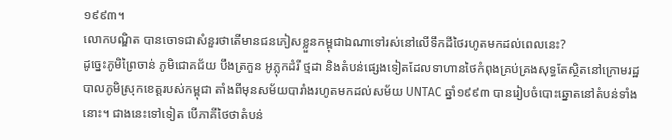១៩៩៣។
លោកបណ្ឌិត បានចោទជាសំនួរថាតើមានជនភៀសខ្លួនកម្ពុជាឯណាទៅរស់នៅលើទឹកដីថៃរហូតមកដល់ពេលនេះ?
ដូច្នេះភូមិព្រៃចាន់ ភូមិជោគជ័យ បឹងត្រកួន អូភ្លុកដំរី ថ្មដា និងតំបន់ផ្សេងទៀតដែលទាហានថៃកំពុងគ្រប់គ្រងសុទ្ធតែស្ថិតនៅក្រោមរដ្ឋបាលភូមិស្រុកខេត្តរបស់កម្ពុជា តាំងពីមុនសម័យបារាំងរហូតមកដល់សម័យ UNTAC ឆ្នាំ១៩៩៣ បានរៀបចំបោះឆ្នោតនៅតំបន់ទាំងនោះ។ ជាងនេះទៅទៀត បើភាគីថៃថាតំបន់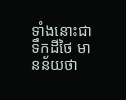ទាំងនោះជាទឹកដីថៃ មានន័យថា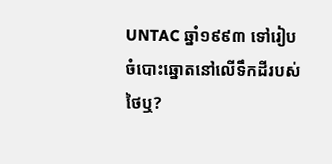UNTAC ឆ្នាំ១៩៩៣ ទៅរៀបចំបោះឆ្នោតនៅលើទឹកដីរបស់ថៃឬ?